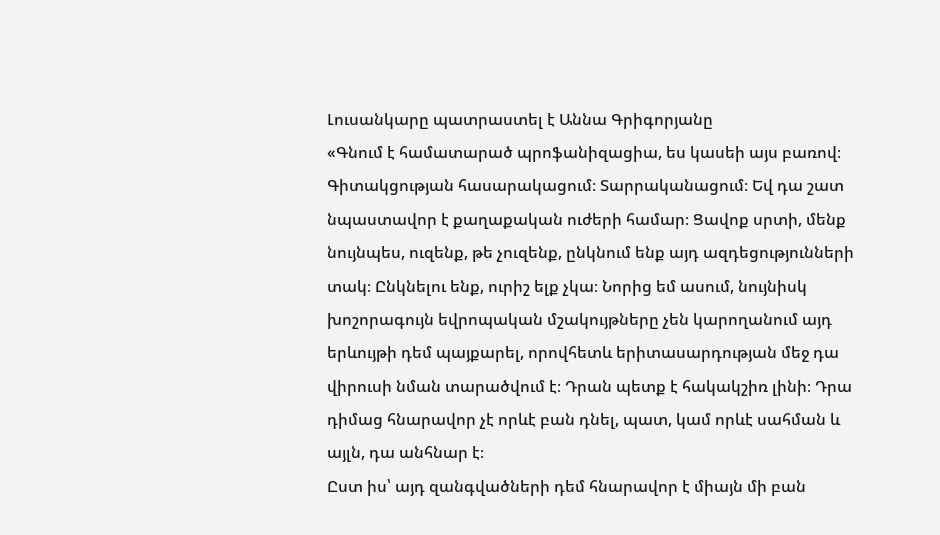Լուսանկարը պատրաստել է Աննա Գրիգորյանը
«Գնում է համատարած պրոֆանիզացիա, ես կասեի այս բառով։ Գիտակցության հասարակացում։ Տարրականացում։ Եվ դա շատ նպաստավոր է քաղաքական ուժերի համար։ Ցավոք սրտի, մենք նույնպես, ուզենք, թե չուզենք, ընկնում ենք այդ ազդեցությունների տակ։ Ընկնելու ենք, ուրիշ ելք չկա։ Նորից եմ ասում, նույնիսկ խոշորագույն եվրոպական մշակույթները չեն կարողանում այդ երևույթի դեմ պայքարել, որովհետև երիտասարդության մեջ դա վիրուսի նման տարածվում է։ Դրան պետք է հակակշիռ լինի։ Դրա դիմաց հնարավոր չէ որևէ բան դնել, պատ, կամ որևէ սահման և այլն, դա անհնար է։
Ըստ իս՝ այդ զանգվածների դեմ հնարավոր է միայն մի բան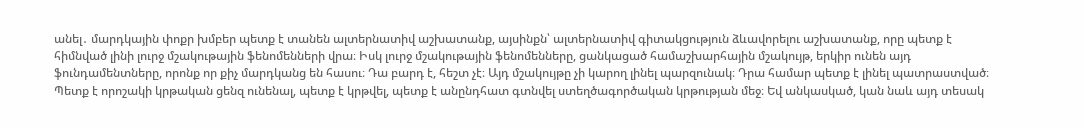անել․ մարդկային փոքր խմբեր պետք է տանեն ալտերնատիվ աշխատանք, այսինքն՝ ալտերնատիվ գիտակցություն ձևավորելու աշխատանք, որը պետք է հիմնված լինի լուրջ մշակութային ֆենոմենների վրա։ Իսկ լուրջ մշակութային ֆենոմենները, ցանկացած համաշխարհային մշակույթ, երկիր ունեն այդ ֆունդամենտները, որոնք որ քիչ մարդկանց են հասու։ Դա բարդ է, հեշտ չէ։ Այդ մշակույթը չի կարող լինել պարզունակ։ Դրա համար պետք է լինել պատրաստված։ Պետք է որոշակի կրթական ցենզ ունենալ, պետք է կրթվել, պետք է անընդհատ գտնվել ստեղծագործական կրթության մեջ։ Եվ անկասկած, կան նաև այդ տեսակ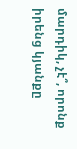մարդիկ, չէ՞, որոնք իրենց կյանքը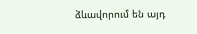ձևավորում են այդ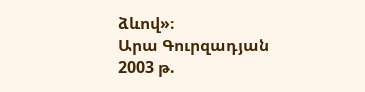ձևով»։
Արա Գուրզադյան
2003 թ.